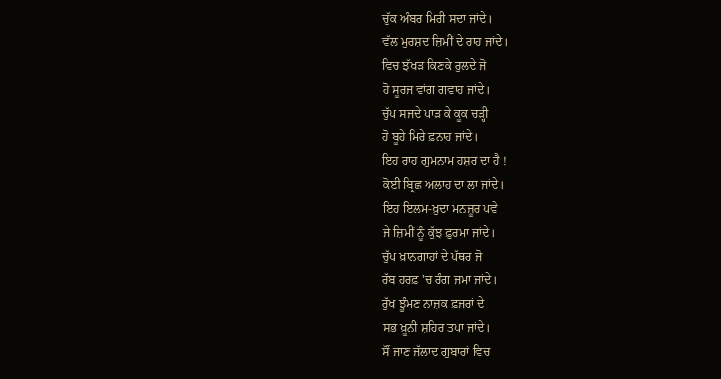ਚੁੱਕ ਅੰਬਰ ਮਿਰੀ ਸਦਾ ਜਾਂਦੇ।
ਵੱਲ ਮੁਰਸ਼ਦ ਜ਼ਿਮੀਂ ਦੇ ਰਾਹ ਜਾਂਦੇ।
ਵਿਚ ਝੱਖੜ ਕਿਣਕੇ ਰੁਲਦੇ ਜੋ
ਹੋ ਸੂਰਜ ਵਾਂਗ ਗਵਾਹ ਜਾਂਦੇ।
ਚੁੱਪ ਸਜਦੇ ਪਾੜ ਕੇ ਕੂਕ ਚੜ੍ਹੀ
ਹੋ ਬੂਹੇ ਮਿਰੇ ਫ਼ਨਾਹ ਜਾਂਦੇ।
ਇਹ ਰਾਹ ਗੁਮਨਾਮ ਹਸ਼ਰ ਦਾ ਹੈ !
ਕੋਈ ਬ੍ਰਿਛ ਅਲਾਹ ਦਾ ਲਾ ਜਾਂਦੇ।
ਇਹ ਇਲਮ-ਖ਼ੁਦਾ ਮਨਜ਼ੂਰ ਪਵੇ
ਜੇ ਜ਼ਿਮੀਂ ਨੂੰ ਕੁੱਝ ਫ਼ੁਰਮਾ ਜਾਂਦੇ।
ਚੁੱਪ ਖ਼ਾਨਗਾਹਾਂ ਦੇ ਪੱਥਰ ਜੋ
ਰੱਬ ਹਰਫ਼ 'ਚ ਰੰਗ ਜਮਾ ਜਾਂਦੇ।
ਰੁੱਖ ਝੂੰਮਣ ਨਾਜ਼ਕ ਫ਼ਜਰਾਂ ਦੇ
ਸਭ ਖ਼ੂਨੀ ਸ਼ਹਿਰ ਤਪਾ ਜਾਂਦੇ।
ਸੌਂ ਜਾਣ ਜੱਲਾਦ ਗੁਬਾਰਾਂ ਵਿਚ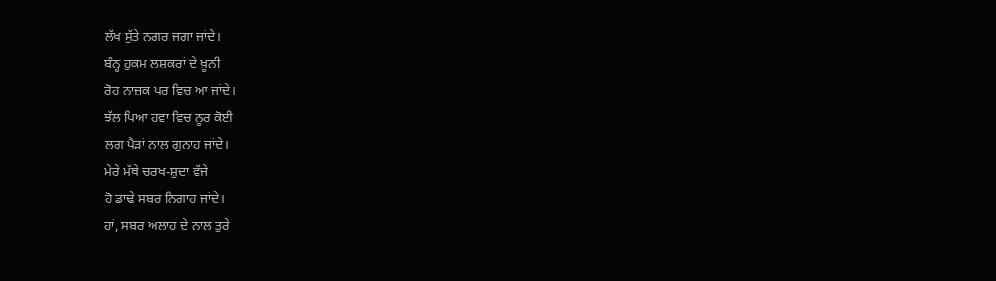ਲੱਖ ਸੁੱਤੇ ਨਗਰ ਜਗਾ ਜਾਂਦੇ।
ਬੰਨ੍ਹ ਹੁਕਮ ਲਸ਼ਕਰਾਂ ਦੇ ਖ਼ੂਨੀ
ਰੋਹ ਨਾਜ਼ਕ ਪਰ ਵਿਚ ਆ ਜਾਂਦੇ।
ਝੱਲ ਪਿਆ ਹਵਾ ਵਿਚ ਨੂਰ ਕੋਈ
ਲਗ ਪੈੜਾਂ ਨਾਲ ਗੁਨਾਹ ਜਾਂਦੇ।
ਮੇਰੇ ਮੱਥੇ ਚਰਖ-ਸ਼ੁਦਾ ਵੱਜੇ
ਹੋ ਡਾਢੇ ਸਬਰ ਨਿਗਾਹ ਜਾਂਦੇ।
ਹਾਂ, ਸਬਰ ਅਲਾਹ ਦੇ ਨਾਲ ਤੁਰੇ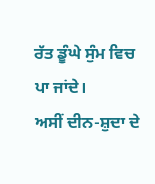ਰੱਤ ਡੂੰਘੇ ਸੁੰਮ ਵਿਚ ਪਾ ਜਾਂਦੇ।
ਅਸੀਂ ਦੀਨ-ਸ਼ੁਦਾ ਦੇ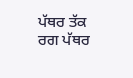ਪੱਥਰ ਤੱਕ
ਰਗ ਪੱਥਰ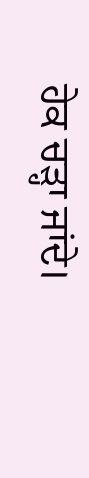ਹੇਕ ਚੜ੍ਹਾ ਜਾਂਦੇ।